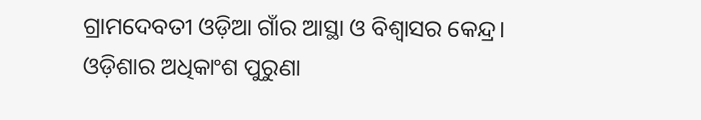ଗ୍ରାମଦେବତୀ ଓଡ଼ିଆ ଗାଁର ଆସ୍ଥା ଓ ବିଶ୍ବାସର କେନ୍ଦ୍ର। ଓଡ଼ିଶାର ଅଧିକାଂଶ ପୁରୁଣା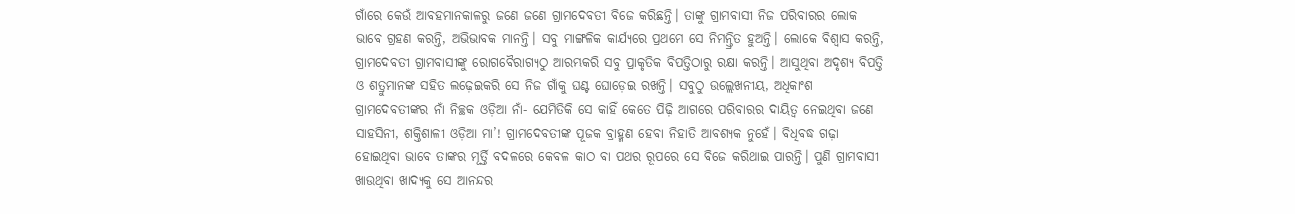ଗାଁରେ କେଉଁ ଆବହମାନକାଳରୁ ଜଣେ ଜଣେ ଗ୍ରାମଦେବତୀ ବିଜେ କରିଛନ୍ତି। ତାଙ୍କୁ ଗ୍ରାମବାସୀ ନିଜ ପରିବାରର ଲୋକ ଭାବେ ଗ୍ରହଣ କରନ୍ତି, ଅଭିଭାବକ ମାନନ୍ତି। ସବୁ ମାଙ୍ଗଳିକ କାର୍ଯ୍ୟରେ ପ୍ରଥମେ ସେ ନିମନ୍ତ୍ରିତ ହୁଅନ୍ତି। ଲୋକେ ବିଶ୍ବାସ କରନ୍ତି, ଗ୍ରାମଦେବତୀ ଗ୍ରାମବାସୀଙ୍କୁ ରୋଗବୈରାଗ୍ୟଠୁ ଆରମ୍ଭକରି ସବୁ ପ୍ରାକୃତିକ ବିପତ୍ତିଠାରୁ ରକ୍ଷା କରନ୍ତି। ଆସୁଥିବା ଅଦୃଶ୍ୟ ବିପତ୍ତି ଓ ଶତ୍ରୁମାନଙ୍କ ସହିତ ଲଢ଼େଇକରି ସେ ନିଜ ଗାଁକୁ ଘଣ୍ଟ ଘୋଡ଼େଇ ରଖନ୍ତି। ସବୁଠୁ ଉଲ୍ଲେଖନୀୟ, ଅଧିକାଂଶ ଗ୍ରାମଦେବତୀଙ୍କର ନାଁ ନିଚ୍ଛକ ଓଡ଼ିଆ ନାଁ- ଯେମିତିକି ସେ କାହିଁ କେତେ ପିଢ଼ି ଆଗରେ ପରିବାରର ଦାୟିତ୍ବ ନେଇଥିବା ଜଣେ ସାହସିନୀ, ଶକ୍ତିଶାଳୀ ଓଡ଼ିଆ ମା’! ଗ୍ରାମଦେବତୀଙ୍କ ପୂଜକ ବ୍ରାହ୍ମଣ ହେବା ନିହାତି ଆବଶ୍ୟକ ନୁହେଁ। ବିଧିବଦ୍ଧ ଗଢ଼ା ହୋଇଥିବା ଭାବେ ତାଙ୍କର ମୂର୍ତ୍ତି ବଦଳରେ କେବଳ କାଠ ବା ପଥର ରୂପରେ ସେ ବିଜେ କରିଥାଇ ପାରନ୍ତି। ପୁଣି ଗ୍ରାମବାସୀ ଖାଉଥିବା ଖାଦ୍ୟକୁ ସେ ଆନନ୍ଦର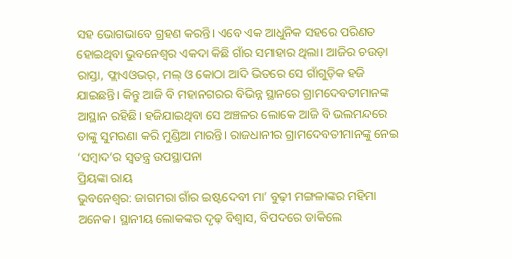ସହ ଭୋଗଭାବେ ଗ୍ରହଣ କରନ୍ତି। ଏବେ ଏକ ଆଧୁନିକ ସହରେ ପରିଣତ ହୋଇଥିବା ଭୁବନେଶ୍ବର ଏକଦା କିଛି ଗାଁର ସମାହାର ଥିଲା। ଆଜିର ଚଉଡ଼ା ରାସ୍ତା, ଫ୍ଲାଏଓଭର୍, ମଲ୍ ଓ କୋଠା ଆଦି ଭିତରେ ସେ ଗାଁଗୁଡ଼ିକ ହଜି ଯାଇଛନ୍ତି। କିନ୍ତୁ ଆଜି ବି ମହାନଗରର ବିଭିନ୍ନ ସ୍ଥାନରେ ଗ୍ରାମଦେବତୀମାନଙ୍କ ଆସ୍ଥାନ ରହିଛି। ହଜିଯାଇଥିବା ସେ ଅଞ୍ଚଳର ଲୋକେ ଆଜି ବି ଭଲମନ୍ଦରେ ତାଙ୍କୁ ସୁମରଣା କରି ମୁଣ୍ଡିଆ ମାରନ୍ତି। ରାଜଧାନୀର ଗ୍ରାମଦେବତୀମାନଙ୍କୁ ନେଇ ‘ସମ୍ବାଦ’ର ସ୍ବତନ୍ତ୍ର ଉପସ୍ଥାପନା
ପ୍ରିୟଙ୍କା ରାୟ
ଭୁବନେଶ୍ୱର: ଜାଗମରା ଗାଁର ଇଷ୍ଟଦେବୀ ମା’ ବୁଢ଼ୀ ମଙ୍ଗଳାଙ୍କର ମହିମା ଅନେକ। ସ୍ଥାନୀୟ ଲୋକଙ୍କର ଦୃଢ଼ ବିଶ୍ବାସ, ବିପଦରେ ଡାକିଲେ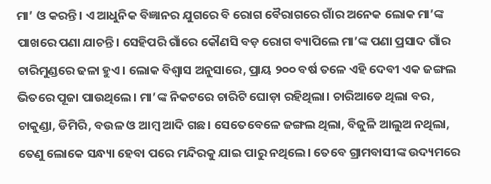ମା’ ଓ କରନ୍ତି। ଏ ଆଧୁନିକ ବିଜ୍ଞାନର ଯୁଗରେ ବି ରୋଗ ବୈରାଗରେ ଗାଁର ଅନେକ ଲୋକ ମା’ଙ୍କ ପାଖରେ ପଣା ଯାଚନ୍ତି। ସେହିପରି ଗାଁରେ କୌଣସି ବଡ଼ ରୋଗ ବ୍ୟାପିଲେ ମା’ଙ୍କ ପଣା ପ୍ରସାଦ ଗାଁର ଚାରିମୁଣ୍ଡରେ ଢଳା ହୁଏ। ଲୋକ ବିଶ୍ବାସ ଅନୁସାରେ, ପ୍ରାୟ ୨୦୦ ବର୍ଷ ତଳେ ଏହି ଦେବୀ ଏକ ଜଙ୍ଗଲ ଭିତରେ ପୂଜା ପାଉଥିଲେ। ମା’ଙ୍କ ନିକଟରେ ଚାରିଟି ଘୋଡ଼ା ରହିଥିଲା। ଚାରିଆଡେ ଥିଲା ବର, ଚାକୁଣ୍ଡା, ଡିମିରି, ବଉଳ ଓ ଆମ୍ବ ଆଦି ଗଛ। ସେତେବେଳେ ଜଙ୍ଗଲ ଥିଲା, ବିଜୁଳି ଆଲୁଅ ନଥିଲା, ତେଣୁ ଲୋକେ ସନ୍ଧ୍ୟା ହେବା ପରେ ମନ୍ଦିରକୁ ଯାଇ ପାରୁ ନଥିଲେ। ତେବେ ଗ୍ରାମବାସୀଙ୍କ ଉଦ୍ୟମରେ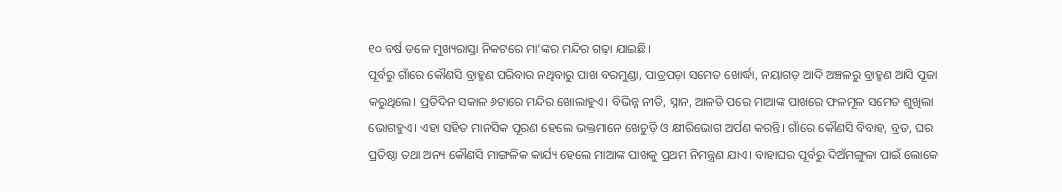୧୦ ବର୍ଷ ତଳେ ମୁଖ୍ୟରାସ୍ତା ନିକଟରେ ମା’ଙ୍କର ମନ୍ଦିର ଗଢ଼ା ଯାଇଛି।
ପୂର୍ବରୁ ଗାଁରେ କୌଣସି ବ୍ରାହ୍ମଣ ପରିବାର ନଥିବାରୁ ପାଖ ବରମୁଣ୍ଡା, ପାତ୍ରପଡ଼ା ସମେତ ଖୋର୍ଦ୍ଧା, ନୟାଗଡ଼ ଆଦି ଅଞ୍ଚଳରୁ ବ୍ରାହ୍ମଣ ଆସି ପୂଜା କରୁଥିଲେ। ପ୍ରତିଦିନ ସକାଳ ୬ଟାରେ ମନ୍ଦିର ଖୋଲାହୁଏ। ବିଭିନ୍ନ ନୀତି, ସ୍ନାନ, ଆଳତି ପରେ ମାଆଙ୍କ ପାଖରେ ଫଳମୂଳ ସମେତ ଶୁଖିଲା ଭୋଗହୁଏ। ଏହା ସହିତ ମାନସିକ ପୂରଣ ହେଲେ ଭକ୍ତମାନେ ଖେଚୁଡ଼ି ଓ କ୍ଷୀରିଭୋଗ ଅର୍ପଣ କରନ୍ତି। ଗାଁରେ କୌଣସି ବିବାହ, ବ୍ରତ, ଘର ପ୍ରତିଷ୍ଠା ତଥା ଅନ୍ୟ କୌଣସି ମାଙ୍ଗଳିକ କାର୍ଯ୍ୟ ହେଲେ ମାଆଙ୍କ ପାଖକୁ ପ୍ରଥମ ନିମନ୍ତ୍ରଣ ଯାଏ। ବାହାଘର ପୂର୍ବରୁ ଦିଅଁମଙ୍ଗୁଳା ପାଇଁ ଲୋକେ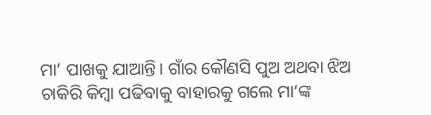ମା’ ପାଖକୁ ଯାଆନ୍ତି। ଗାଁର କୌଣସି ପୁଅ ଅଥବା ଝିଅ ଚାକିରି କିମ୍ବା ପଢିବାକୁ ବାହାରକୁ ଗଲେ ମା‘ଙ୍କ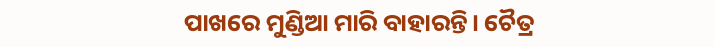ପାଖରେ ମୁଣ୍ଡିଆ ମାରି ବାହାରନ୍ତି। ଚୈତ୍ର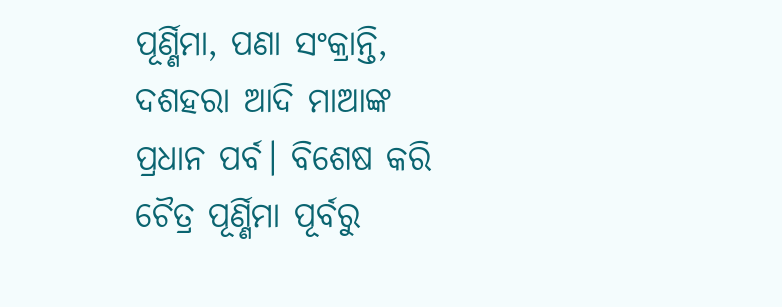ପୂର୍ଣ୍ଣିମା, ପଣା ସଂକ୍ରାନ୍ତି, ଦଶହରା ଆଦି ମାଆଙ୍କ ପ୍ରଧାନ ପର୍ବ। ବିଶେଷ କରି ଚୈତ୍ର ପୂର୍ଣ୍ଣିମା ପୂର୍ବରୁ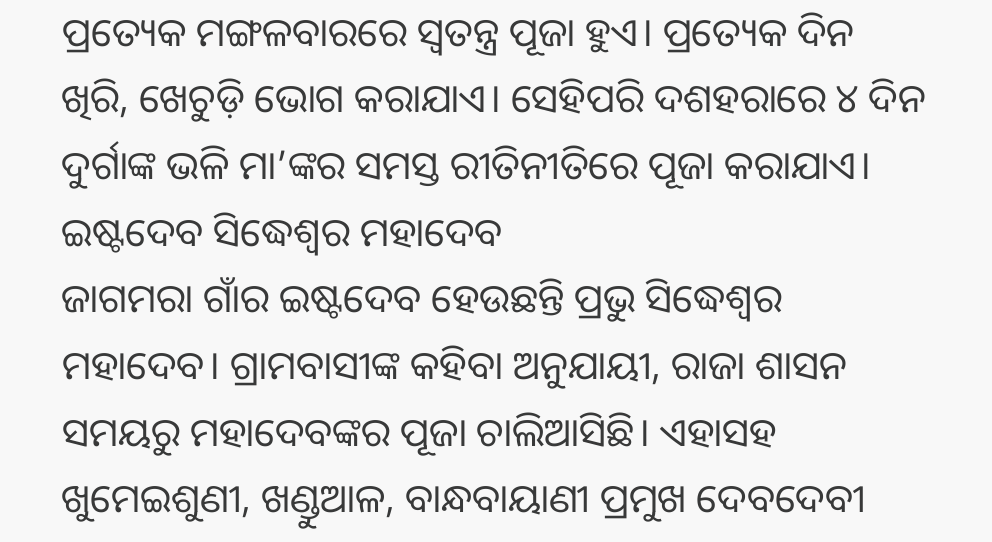ପ୍ରତ୍ୟେକ ମଙ୍ଗଳବାରରେ ସ୍ୱତନ୍ତ୍ର ପୂଜା ହୁଏ। ପ୍ରତ୍ୟେକ ଦିନ ଖିରି, ଖେଚୁଡ଼ି ଭୋଗ କରାଯାଏ। ସେହିପରି ଦଶହରାରେ ୪ ଦିନ ଦୁର୍ଗାଙ୍କ ଭଳି ମା’ଙ୍କର ସମସ୍ତ ରୀତିନୀତିରେ ପୂଜା କରାଯାଏ।
ଇଷ୍ଟଦେବ ସିଦ୍ଧେଶ୍ବର ମହାଦେବ
ଜାଗମରା ଗାଁର ଇଷ୍ଟଦେବ ହେଉଛନ୍ତି ପ୍ରଭୁ ସିଦ୍ଧେଶ୍ବର ମହାଦେବ। ଗ୍ରାମବାସୀଙ୍କ କହିବା ଅନୁଯାୟୀ, ରାଜା ଶାସନ ସମୟରୁ ମହାଦେବଙ୍କର ପୂଜା ଚାଲିଆସିଛି। ଏହାସହ ଖୁମେଇଶୁଣୀ, ଖଣ୍ଡୁଆଳ, ବାନ୍ଧବାୟାଣୀ ପ୍ରମୁଖ ଦେବଦେବୀ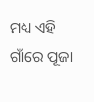ମଧ୍ୟ ଏହି ଗାଁରେ ପୂଜା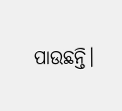ପାଉଛନ୍ତି।